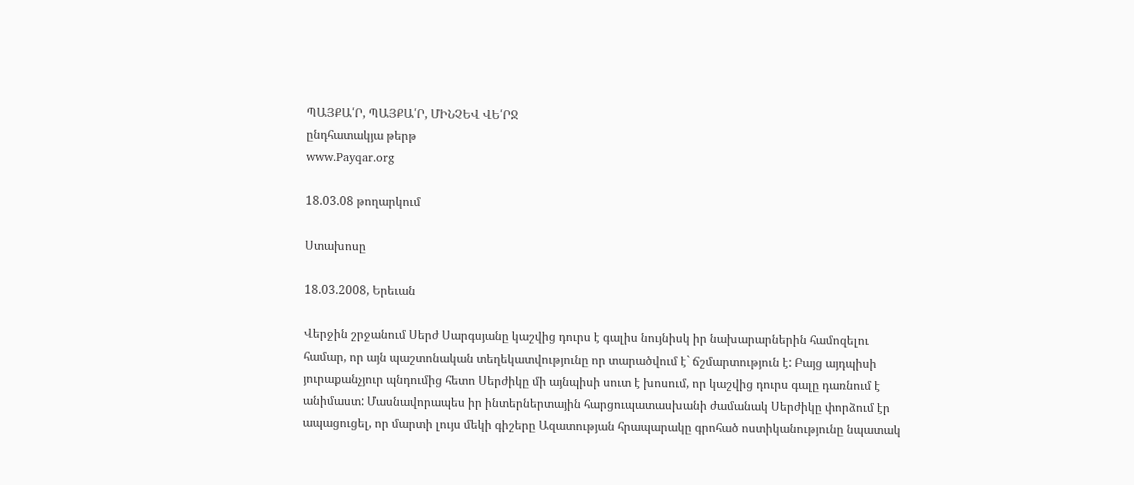ՊԱՅՔԱ՛Ր, ՊԱՅՔԱ՛Ր, ՄԻՆՉԵՎ ՎԵ՛ՐՋ
ընդհատակյա թերթ
www.Payqar.org

18.03.08 թողարկում

Ստախոսը

18.03.2008, Երեւան

Վերջին շրջանում Սերժ Սարգսյանը կաշվից դուրս է գալիս նույնիսկ իր նախարարներին համոզելու համար, որ այն պաշտոնական տեղեկատվությունը որ տարածվում է` ճշմարտություն է: Բայց այդպիսի յուրաքանչյուր պնդումից հետո Սերժիկը մի այնպիսի սուտ է խոսում, որ կաշվից դուրս գալը դառնում է անիմաստ: Մասնավորապես իր ինտերներտային հարցուպատասխանի ժամանակ Սերժիկը փորձում էր ապացուցել, որ մարտի լույս մեկի գիշերը Ազատության հրապարակը գրոհած ոստիկանությունը նպատակ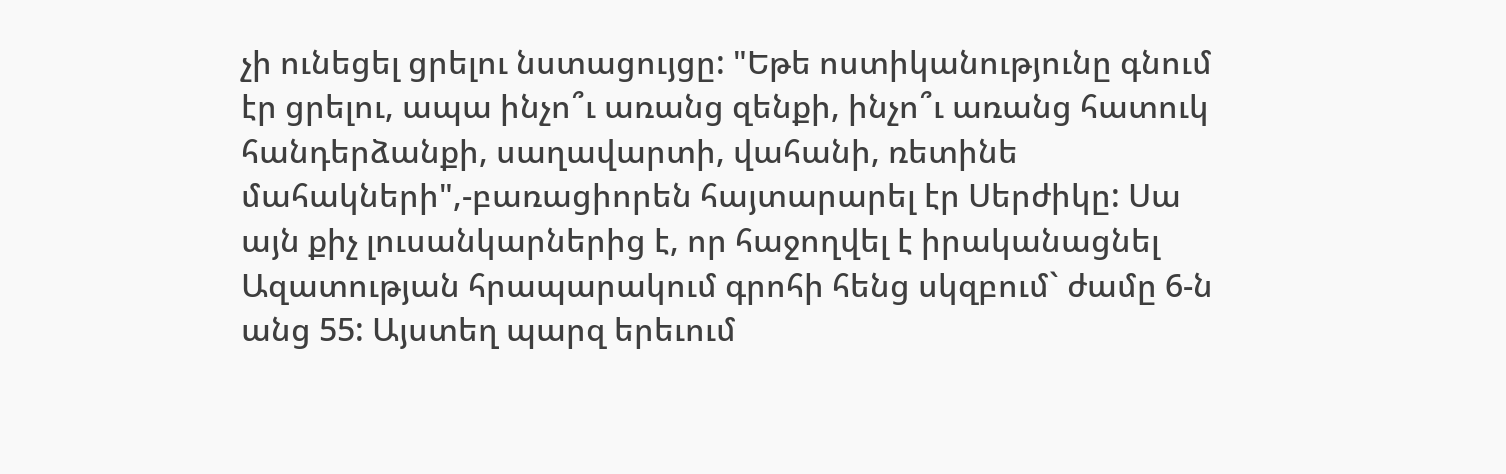չի ունեցել ցրելու նստացույցը: "Եթե ոստիկանությունը գնում էր ցրելու, ապա ինչո՞ւ առանց զենքի, ինչո՞ւ առանց հատուկ հանդերձանքի, սաղավարտի, վահանի, ռետինե մահակների",-բառացիորեն հայտարարել էր Սերժիկը: Սա այն քիչ լուսանկարներից է, որ հաջողվել է իրականացնել Ազատության հրապարակում գրոհի հենց սկզբում` ժամը 6-ն անց 55: Այստեղ պարզ երեւում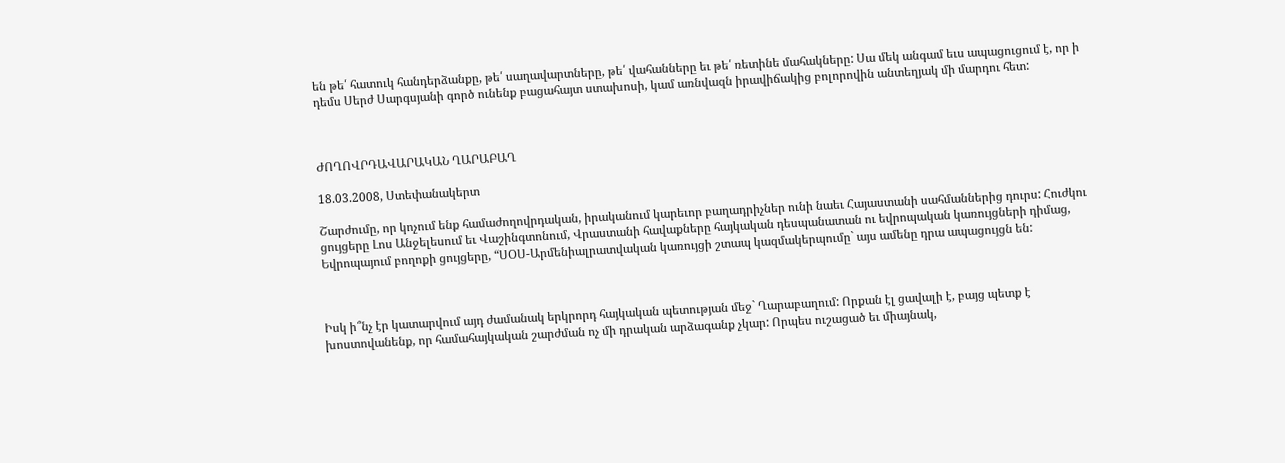են թե՛ հատուկ հանդերձանքը, թե՛ սաղավարտները, թե՛ վահանները եւ թե՛ ռետինե մահակները: Սա մեկ անգամ եւս ապացուցում է, որ ի դեմս Սերժ Սարգսյանի գործ ունենք բացահայտ ստախոսի, կամ առնվազն իրավիճակից բոլորովին անտեղյակ մի մարդու հետ:



ԺՈՂՈՎՐԴԱՎԱՐԱԿԱՆ ՂԱՐԱԲԱՂ

18.03.2008, Ստեփանակերտ

Շարժումը, որ կոչում ենք համաժողովրդական, իրականում կարեւոր բաղադրիչներ ունի նաեւ Հայաստանի սահմաններից դուրս: Հուժկու ցույցերը Լոս Անջելեսում եւ Վաշինգտոնում, Վրաստանի հավաքները հայկական դեսպանատան ու եվրոպական կառույցների դիմաց, Եվրոպայում բողոքի ցույցերը, “ՍՕՍ-Արմենիալրատվական կառույցի շտապ կազմակերպումը` այս ամենը դրա ապացույցն են:



Իսկ ի՞նչ էր կատարվում այդ ժամանակ երկրորդ հայկական պետության մեջ` Ղարաբաղում: Որքան էլ ցավալի է, բայց պետք է խոստովանենք, որ համահայկական շարժման ոչ մի դրական արձագանք չկար: Որպես ուշացած եւ միայնակ,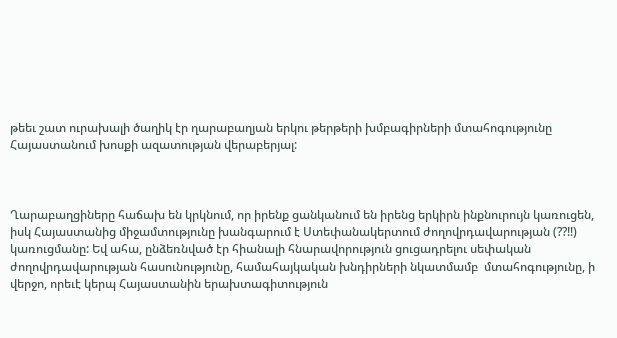թեեւ շատ ուրախալի ծաղիկ էր ղարաբաղյան երկու թերթերի խմբագիրների մտահոգությունը Հայաստանում խոսքի ազատության վերաբերյալ:



Ղարաբաղցիները հաճախ են կրկնում, որ իրենք ցանկանում են իրենց երկիրն ինքնուրույն կառուցեն, իսկ Հայաստանից միջամտությունը խանգարում է Ստեփանակերտում ժողովրդավարության (??!!) կառուցմանը: Եվ ահա, ընձեռնված էր հիանալի հնարավորություն ցուցադրելու սեփական ժողովրդավարության հասունությունը, համահայկական խնդիրների նկատմամբ  մտահոգությունը, ի վերջո, որեւէ կերպ Հայաստանին երախտագիտություն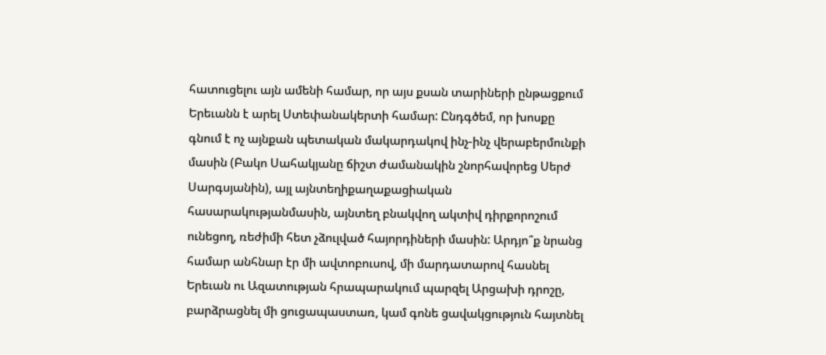հատուցելու այն ամենի համար, որ այս քսան տարիների ընթացքում Երեւանն է արել Ստեփանակերտի համար: Ընդգծեմ, որ խոսքը գնում է ոչ այնքան պետական մակարդակով ինչ-ինչ վերաբերմունքի մասին (Բակո Սահակյանը ճիշտ ժամանակին շնորհավորեց Սերժ Սարգսյանին), այլ այնտեղիքաղաքացիական հասարակությանմասին, այնտեղ բնակվող ակտիվ դիրքորոշում ունեցող, ռեժիմի հետ չձուլված հայորդիների մասին: Արդյո՞ք նրանց համար անհնար էր մի ավտոբուսով, մի մարդատարով հասնել Երեւան ու Ազատության հրապարակում պարզել Արցախի դրոշը, բարձրացնել մի ցուցապաստառ, կամ գոնե ցավակցություն հայտնել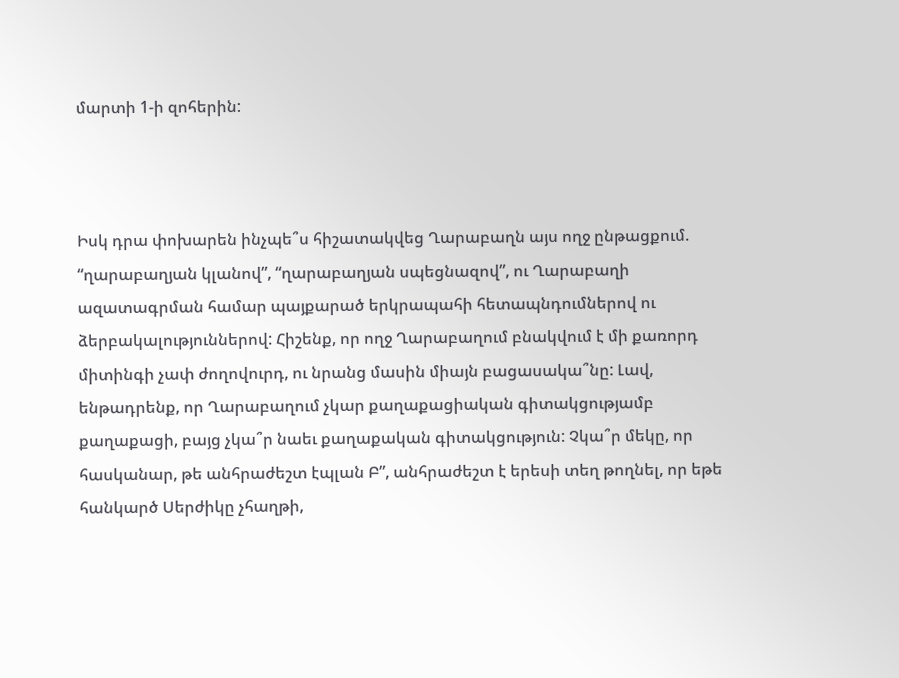մարտի 1-ի զոհերին:



Իսկ դրա փոխարեն ինչպե՞ս հիշատակվեց Ղարաբաղն այս ողջ ընթացքում. “ղարաբաղյան կլանով”, “ղարաբաղյան սպեցնազով”, ու Ղարաբաղի ազատագրման համար պայքարած երկրապահի հետապնդումներով ու ձերբակալություններով: Հիշենք, որ ողջ Ղարաբաղում բնակվում է մի քառորդ միտինգի չափ ժողովուրդ, ու նրանց մասին միայն բացասակա՞նը: Լավ, ենթադրենք, որ Ղարաբաղում չկար քաղաքացիական գիտակցությամբ քաղաքացի, բայց չկա՞ր նաեւ քաղաքական գիտակցություն: Չկա՞ր մեկը, որ հասկանար, թե անհրաժեշտ էպլան Բ”, անհրաժեշտ է երեսի տեղ թողնել, որ եթե հանկարծ Սերժիկը չհաղթի,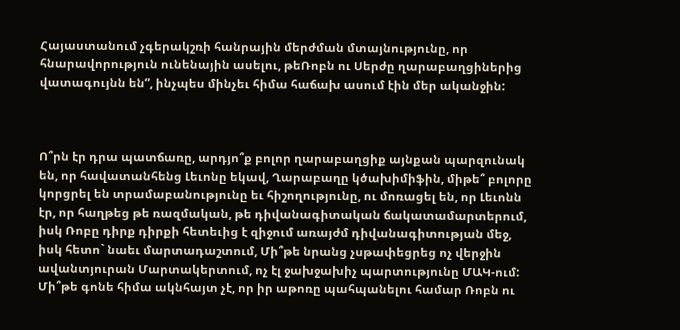Հայաստանում չգերակշռի հանրային մերժման մտայնությունը, որ հնարավորություն ունենային ասելու, թեՌոբն ու Սերժը ղարաբաղցիներից վատագույնն են”, ինչպես մինչեւ հիմա հաճախ ասում էին մեր ականջին:



Ո՞րն էր դրա պատճառը, արդյո՞ք բոլոր ղարաբաղցիք այնքան պարզունակ են, որ հավատանհենց Լեւոնը եկավ, Ղարաբաղը կծախիմիֆին, միթե՞ բոլորը կորցրել են տրամաբանությունը եւ հիշողությունը, ու մոռացել են, որ Լեւոնն էր, որ հաղթեց թե ռազմական, թե դիվանագիտական ճակատամարտերում, իսկ Ռոբը դիրք դիրքի հետեւից է զիջում առայժմ դիվանագիտության մեջ, իսկ հետո` նաեւ մարտադաշտում, Մի՞թե նրանց չսթափեցրեց ոչ վերջին ավանտյուրան Մարտակերտում, ոչ էլ ջախջախիչ պարտությունը ՄԱԿ-ում: Մի՞թե գոնե հիմա ակնհայտ չէ, որ իր աթոռը պահպանելու համար Ռոբն ու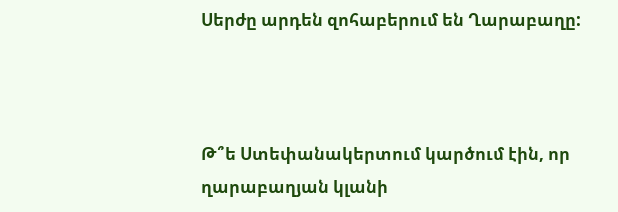Սերժը արդեն զոհաբերում են Ղարաբաղը:



Թ՞ե Ստեփանակերտում կարծում էին, որ ղարաբաղյան կլանի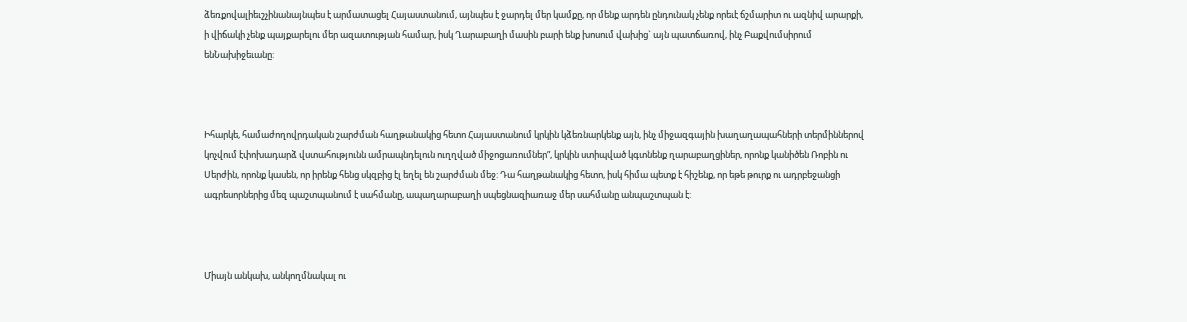ձեռքովալիեւշչինանայնպես է արմատացել Հայաստանում, այնպես է ջարդել մեր կամքը, որ մենք արդեն ընդունակ չենք որեւէ ճշմարիտ ու ազնիվ արարքի, ի վիճակի չենք պայքարելու մեր ազատության համար, իսկ Ղարաբաղի մասին բարի ենք խոսում վախից` այն պատճառով, ինչ Բաքվումսիրում ենՆախիջեւանը:



Իհարկե, համաժողովրդական շարժման հաղթանակից հետո Հայաստանում կրկին կձեռնարկենք այն, ինչ միջազգային խաղաղապահների տերմիններով կոչվում էփոխադարձ վստահությունն ամրապնդելուն ուղղված միջոցառումներ”, կրկին ստիպված կգտնենք ղարաբաղցիներ, որոնք կանիծեն Ռոբին ու Սերժին, որոնք կասեն, որ իրենք հենց սկզբից էլ եղել են շարժման մեջ: Դա հաղթանակից հետո, իսկ հիմա պետք է հիշենք, որ եթե թուրք ու ադրբեջանցի ագրեսորներից մեզ պաշտպանում է սահմանը, ապաղարաբաղի սպեցնազիառաջ մեր սահմանը անպաշտպան է:



Միայն անկախ, անկողմնակալ ու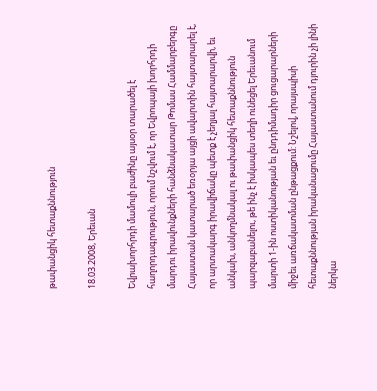թափանցիկ հետաքննություն

18.03.2008, Երեւան

Եվրախորհրդի մամուլի բաժինը այսօր տարածել է հաղորդագրություն, որում նշվում է, որ Եվրոպայի խորհրդի մարդու իրավունքների հանձնակատար Թոմաս Համմարբերգը Հայաստան կատարած եռօրյա այցի ավարտին հայտարարել է, որ արտակարգ իրավիճակը պետք է չեղյալ հայտարարվի, եւ անկախ, անկողմնակալ ու թափանցիկ հետաքննություն պարզաբանելու, թե ինչ է իսկապես տեղի ունեցել Երեւանում մարտի 1-ին ոստիկանության եւ ընդդիմադիր ցուցարարների միջեւ առճակատման ընթացքում: Նշելով, որայսպիսի հետաքննության իրականացումը Հայաստանում դյուրին չի լինի ներկա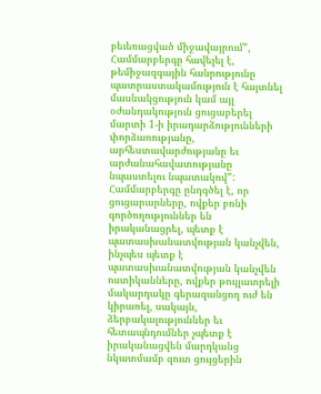բեւեռացված միջավայրում”, Համմարբերգը հավելել է, թեմիջազգային հանրությունը պատրաստակամություն է հայտնել մասնակցություն կամ այլ օժանդակություն ցուցաբերել մարտի 1-ի իրադարձությունների փորձառությանը, արհեստավարժությանը եւ արժանահավատությանը նպաստելու նպատակով”: Համմարբերգը ընդգծել է, որ ցուցարարները, ովքեր բռնի գործողություններ են իրականացրել, պետք է պատասխանատվության կանչվեն, ինչպես պետք է պատասխանատվության կանչվեն ոստիկանները, ովքեր թույլատրելի մակարդակը գերազանցող ուժ են կիրառել, սակայն, ձերբակալություններ եւ հետապնդումներ չպետք է իրականացվեն մարդկանց նկատմամբ զուտ ցույցերին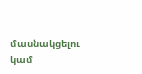մասնակցելու կամ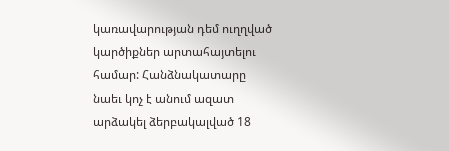կառավարության դեմ ուղղված կարծիքներ արտահայտելու համար: Հանձնակատարը նաեւ կոչ է անում ազատ արձակել ձերբակալված 18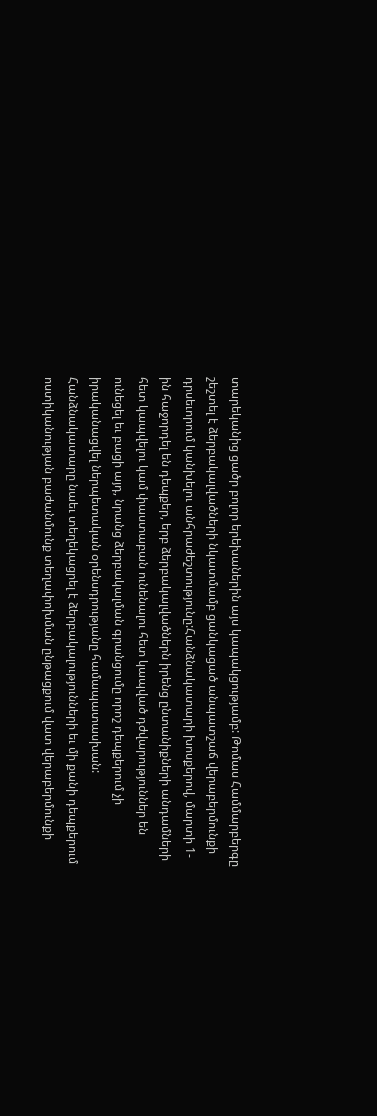տարեկանից ցածր բոլոր երեխաներին այս կապակցությամբ: Թոմաս Համմարբերգը շեշտել է ձերբակալվածների նկատմամբ ցանկացած անպատշաճ վերաբերմունքի դրսեւորում կանխելու անհրաժեշտությունը:Հանձնակատարի խոսքերով, մարտի 1-ին հաջորդել են դեպքեր, երբ ձերբակալվածներն իրենց ընտանիքների անդամների հետ կապվելու կամ փաստաբան ունենալու հետ կապված դժվարություններ են ունեցել եւ բացի այդ, նրանց ձերբակալման գրանցումը որոշ դեպքերում չի իրականացվել ներպետական օրենսդրությանը համապատասխան: Հանձնակատարը նաեւ տեղեկացրել է ձերբակալությունների եւ մի քանի դեպքերում ոստիկանության բաժանմունք տեղափոխման ընթացքում վատ վերաբերմունքի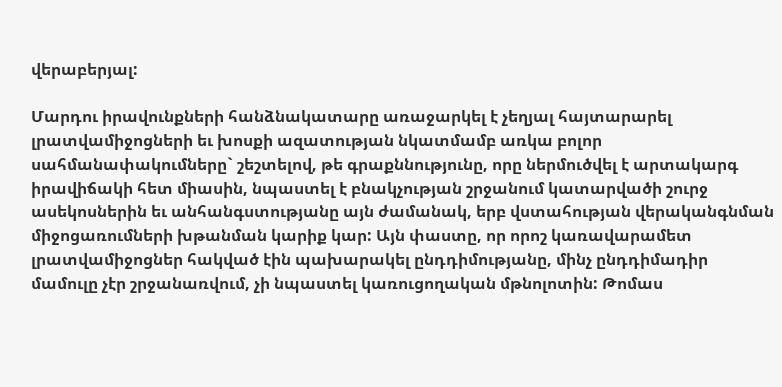վերաբերյալ:

Մարդու իրավունքների հանձնակատարը առաջարկել է չեղյալ հայտարարել լրատվամիջոցների եւ խոսքի ազատության նկատմամբ առկա բոլոր սահմանափակումները` շեշտելով, թե գրաքննությունը, որը ներմուծվել է արտակարգ իրավիճակի հետ միասին, նպաստել է բնակչության շրջանում կատարվածի շուրջ ասեկոսներին եւ անհանգստությանը այն ժամանակ, երբ վստահության վերականգնման միջոցառումների խթանման կարիք կար: Այն փաստը, որ որոշ կառավարամետ լրատվամիջոցներ հակված էին պախարակել ընդդիմությանը, մինչ ընդդիմադիր մամուլը չէր շրջանառվում, չի նպաստել կառուցողական մթնոլոտին: Թոմաս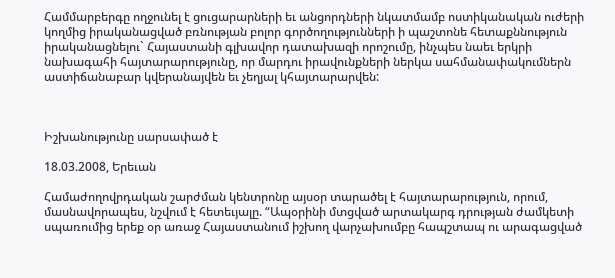Համմարբերգը ողջունել է ցուցարարների եւ անցորդների նկատմամբ ոստիկանական ուժերի կողմից իրականացված բռնության բոլոր գործողությունների ի պաշտոնե հետաքննություն իրականացնելու` Հայաստանի գլխավոր դատախազի որոշումը, ինչպես նաեւ երկրի նախագահի հայտարարությունը, որ մարդու իրավունքների ներկա սահմանափակումներն աստիճանաբար կվերանայվեն եւ չեղյալ կհայտարարվեն:



Իշխանությունը սարսափած է

18.03.2008, Երեւան

Համաժողովրդական շարժման կենտրոնը այսօր տարածել է հայտարարություն, որում, մասնավորապես, նշվում է հետեւյալը. “Ապօրինի մտցված արտակարգ դրության ժամկետի սպառումից երեք օր առաջ Հայաստանում իշխող վարչախումբը հապշտապ ու արագացված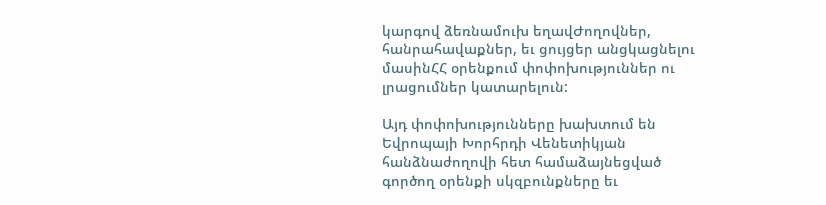կարգով ձեռնամուխ եղավԺողովներ, հանրահավաքներ, եւ ցույցեր անցկացնելու մասինՀՀ օրենքում փոփոխություններ ու լրացումներ կատարելուն:

Այդ փոփոխությունները խախտում են Եվրոպայի Խորհրդի Վենետիկյան հանձնաժողովի հետ համաձայնեցված գործող օրենքի սկզբունքները եւ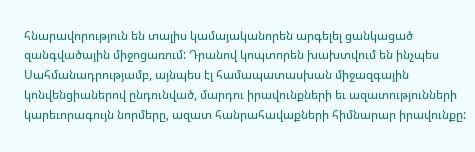հնարավորություն են տալիս կամայականորեն արգելել ցանկացած զանգվածային միջոցառում: Դրանով կոպտորեն խախտվում են ինչպես Սահմանադրությամբ, այնպես էլ համապատասխան միջազգային կոնվենցիաներով ընդունված, մարդու իրավունքների եւ ազատությունների կարեւորագույն նորմերը, ազատ հանրահավաքների հիմնարար իրավունքը: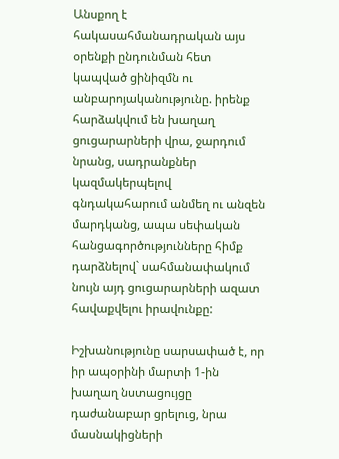Անսքող է հակասահմանադրական այս օրենքի ընդունման հետ կապված ցինիզմն ու անբարոյականությունը. իրենք հարձակվում են խաղաղ ցուցարարների վրա, ջարդում նրանց, սադրանքներ կազմակերպելով գնդակահարում անմեղ ու անզեն մարդկանց, ապա սեփական հանցագործությունները հիմք դարձնելով` սահմանափակում նույն այդ ցուցարարների ազատ հավաքվելու իրավունքը:

Իշխանությունը սարսափած է, որ իր ապօրինի մարտի 1-ին խաղաղ նստացույցը դաժանաբար ցրելուց, նրա մասնակիցների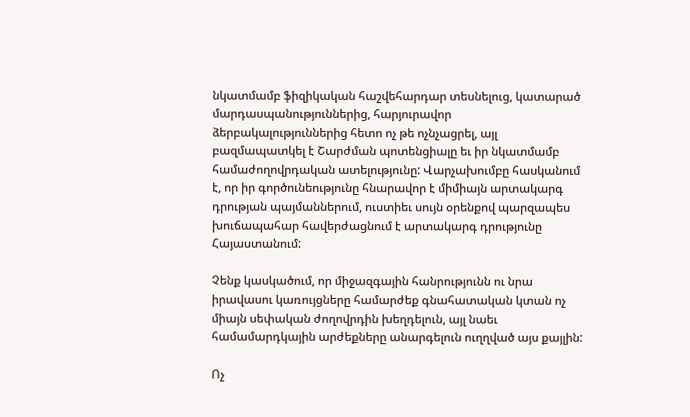նկատմամբ ֆիզիկական հաշվեհարդար տեսնելուց, կատարած մարդասպանություններից, հարյուրավոր ձերբակալություններից հետո ոչ թե ոչնչացրել, այլ բազմապատկել է Շարժման պոտենցիալը եւ իր նկատմամբ համաժողովրդական ատելությունը: Վարչախումբը հասկանում է, որ իր գործունեությունը հնարավոր է միմիայն արտակարգ դրության պայմաններում, ուստիեւ սույն օրենքով պարզապես խուճապահար հավերժացնում է արտակարգ դրությունը Հայաստանում:

Չենք կասկածում, որ միջազգային հանրությունն ու նրա իրավասու կառույցները համարժեք գնահատական կտան ոչ միայն սեփական ժողովրդին խեղդելուն, այլ նաեւ համամարդկային արժեքները անարգելուն ուղղված այս քայլին:

Ոչ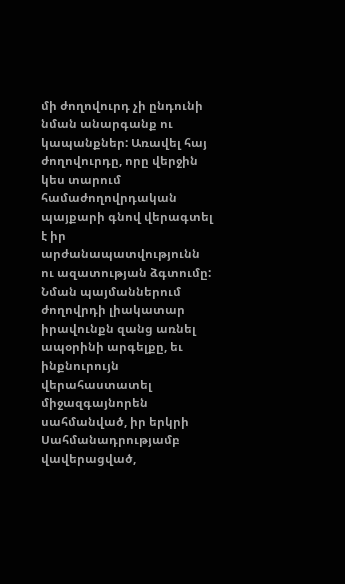մի ժողովուրդ չի ընդունի նման անարգանք ու կապանքներ: Առավել հայ ժողովուրդը, որը վերջին կես տարում համաժողովրդական պայքարի գնով վերագտել է իր արժանապատվությունն ու ազատության ձգտումը: Նման պայմաններում ժողովրդի լիակատար իրավունքն զանց առնել ապօրինի արգելքը, եւ ինքնուրույն վերահաստատել միջազգայնորեն սահմանված, իր երկրի Սահմանադրությամբ վավերացված,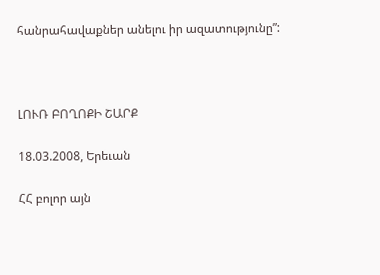հանրահավաքներ անելու իր ազատությունը”:



ԼՈՒՌ ԲՈՂՈՔԻ ՇԱՐՔ

18.03.2008, Երեւան

ՀՀ բոլոր այն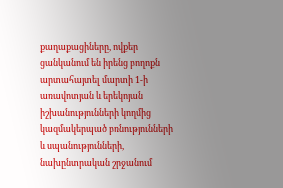քաղաքացիները, ովքեր ցանկանում են իրենց բողոքն արտահայտել մարտի 1-ի առավոտյան և երեկոյան իշխանությունների կողմից կազմակերպած բռնությունների և սպանությունների, նախընտրական շրջանում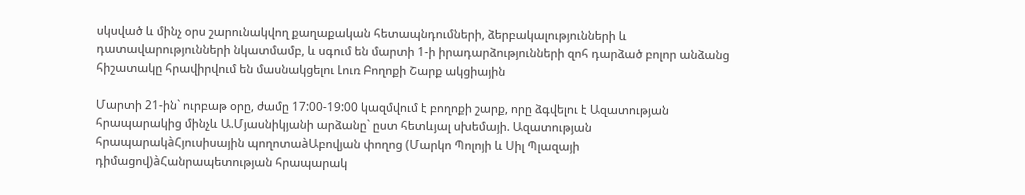սկսված և մինչ օրս շարունակվող քաղաքական հետապնդումների, ձերբակալությունների և դատավարությունների նկատմամբ, և սգում են մարտի 1-ի իրադարձությունների զոհ դարձած բոլոր անձանց հիշատակը հրավիրվում են մասնակցելու Լուռ Բողոքի Շարք ակցիային

Մարտի 21-ին` ուրբաթ օրը, ժամը 17:00-19:00 կազմվում է բողոքի շարք, որը ձգվելու է Ազատության հրապարակից մինչև Ա.Մյասնիկյանի արձանը` ըստ հետևյալ սխեմայի. Ազատության հրապարակàՀյուսիսային պողոտաàԱբովյան փողոց (Մարկո Պոլոյի և Սիլ Պլազայի դիմացով)àՀանրապետության հրապարակ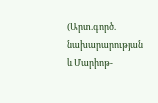(Արտ.գործ. նախարարության և Մարիոթ-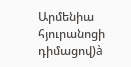Արմենիա հյուրանոցի դիմացով)à